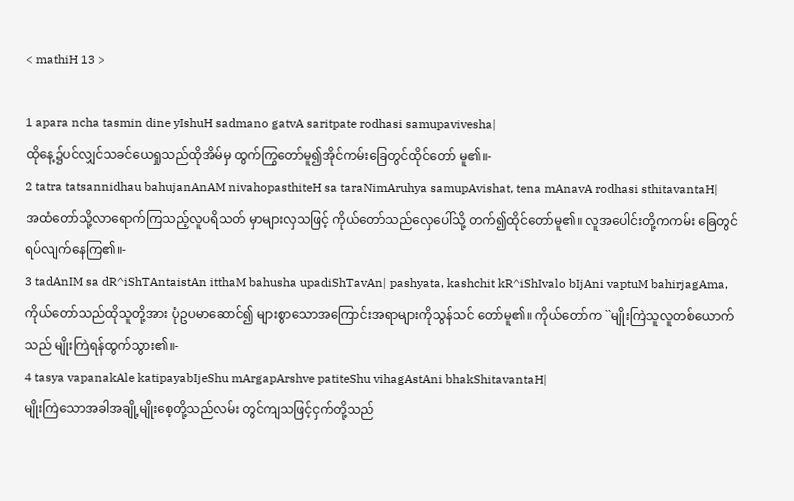< mathiH 13 >

1 apara ncha tasmin dine yIshuH sadmano gatvA saritpate rodhasi samupavivesha|
ထိုနေ့၌ပင်လျှင်သခင်ယေရှုသည်ထိုအိမ်မှ ထွက်ကြွတော်မူ၍အိုင်ကမ်းခြေတွင်ထိုင်တော် မူ၏။-
2 tatra tatsannidhau bahujanAnAM nivahopasthiteH sa taraNimAruhya samupAvishat, tena mAnavA rodhasi sthitavantaH|
အထံတော်သို့လာရောက်ကြသည့်လူပရိသတ် မှာများလှသဖြင့် ကိုယ်တော်သည်လှေပေါ်သို့ တက်၍ထိုင်တော်မူ၏။ လူအပေါင်းတို့ကကမ်း ခြေတွင်ရပ်လျက်နေကြ၏။-
3 tadAnIM sa dR^iShTAntaistAn itthaM bahusha upadiShTavAn| pashyata, kashchit kR^iShIvalo bIjAni vaptuM bahirjagAma,
ကိုယ်တော်သည်ထိုသူတို့အား ပုံဥပမာဆောင်၍ များစွာသောအကြောင်းအရာများကိုသွန်သင် တော်မူ၏။ ကိုယ်တော်က ``မျိုးကြဲသူလူတစ်ယောက်သည် မျိုးကြဲရန်ထွက်သွား၏။-
4 tasya vapanakAle katipayabIjeShu mArgapArshve patiteShu vihagAstAni bhakShitavantaH|
မျိုးကြဲသောအခါအချို့မျိုးစေ့တို့သည်လမ်း တွင်ကျသဖြင့်ငှက်တို့သည်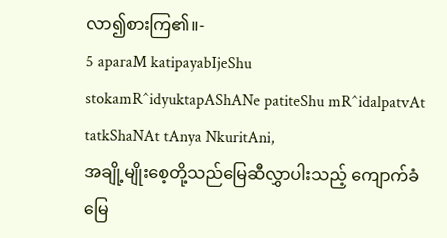လာ၍စားကြ၏။-
5 aparaM katipayabIjeShu stokamR^idyuktapAShANe patiteShu mR^idalpatvAt tatkShaNAt tAnya NkuritAni,
အချို့မျိုးစေ့တို့သည်မြေဆီလွှာပါးသည့် ကျောက်ခံမြေ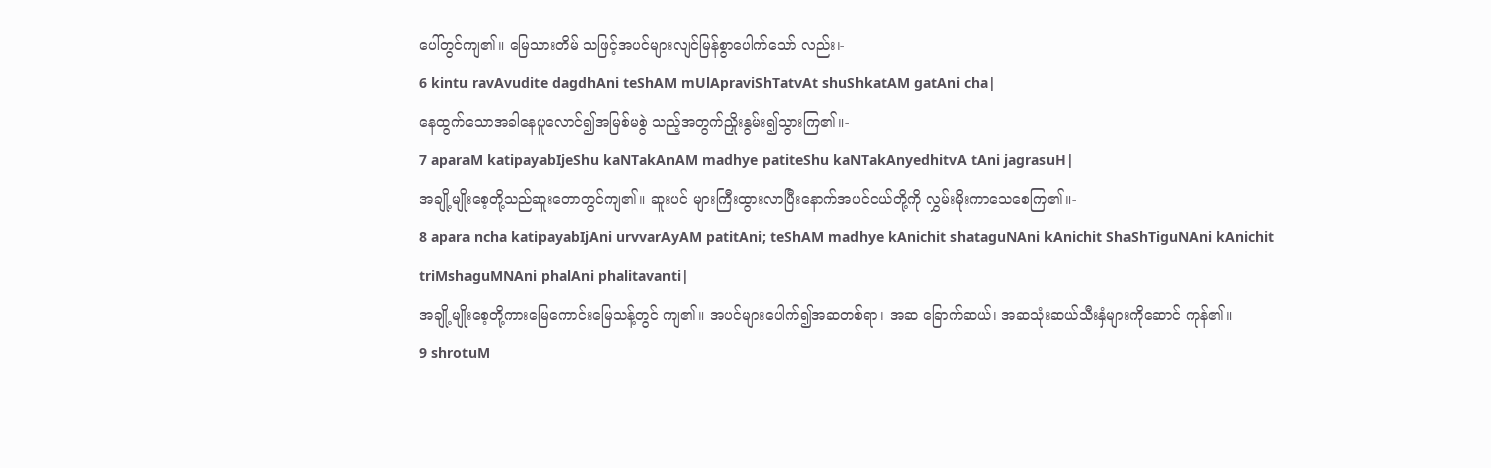ပေါ်တွင်ကျ၏။ မြေသားတိမ် သဖြင့်အပင်များလျင်မြန်စွာပေါက်သော် လည်း၊-
6 kintu ravAvudite dagdhAni teShAM mUlApraviShTatvAt shuShkatAM gatAni cha|
နေထွက်သောအခါနေပူလောင်၍အမြစ်မစွဲ သည့်အတွက်ညှိုးနွမ်း၍သွားကြ၏။-
7 aparaM katipayabIjeShu kaNTakAnAM madhye patiteShu kaNTakAnyedhitvA tAni jagrasuH|
အချို့မျိုးစေ့တို့သည်ဆူးတောတွင်ကျ၏။ ဆူးပင် များကြီးထွားလာပြီးနောက်အပင်ငယ်တို့ကို လွှမ်းမိုးကာသေစေကြ၏။-
8 apara ncha katipayabIjAni urvvarAyAM patitAni; teShAM madhye kAnichit shataguNAni kAnichit ShaShTiguNAni kAnichit triMshaguMNAni phalAni phalitavanti|
အချို့မျိုးစေ့တို့ကားမြေကောင်းမြေသန့်တွင် ကျ၏။ အပင်များပေါက်၍အဆတစ်ရာ၊ အဆ ခြောက်ဆယ်၊ အဆသုံးဆယ်သီးနှံများကိုဆောင် ကုန်၏။
9 shrotuM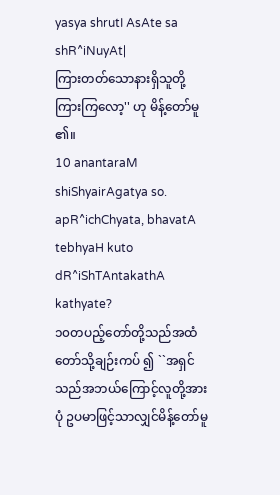yasya shrutI AsAte sa shR^iNuyAt|
ကြားတတ်သောနားရှိသူတို့ကြားကြလော့'' ဟု မိန့်တော်မူ၏။
10 anantaraM shiShyairAgatya so. apR^ichChyata, bhavatA tebhyaH kuto dR^iShTAntakathA kathyate?
၁၀တပည့်တော်တို့သည်အထံတော်သို့ချဉ်းကပ် ၍ ``အရှင်သည်အဘယ်ကြောင့်လူတို့အားပုံ ဥပမာဖြင့်သာလျှင်မိန့်တော်မူ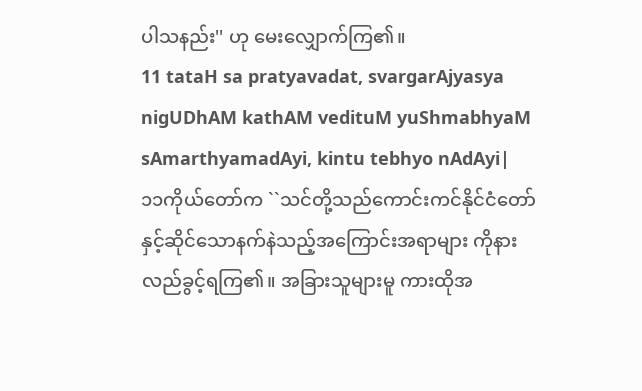ပါသနည်း'' ဟု မေးလျှောက်ကြ၏။
11 tataH sa pratyavadat, svargarAjyasya nigUDhAM kathAM vedituM yuShmabhyaM sAmarthyamadAyi, kintu tebhyo nAdAyi|
၁၁ကိုယ်တော်က ``သင်တို့သည်ကောင်းကင်နိုင်ငံတော် နှင့်ဆိုင်သောနက်နဲသည့်အကြောင်းအရာများ ကိုနားလည်ခွင့်ရကြ၏။ အခြားသူများမူ ကားထိုအ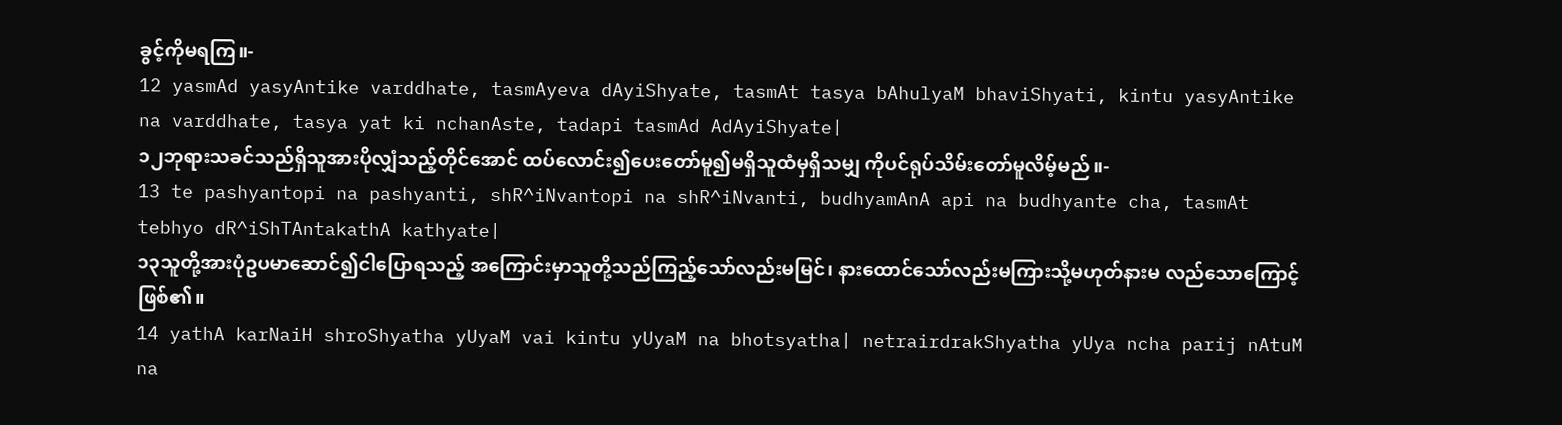ခွင့်ကိုမရကြ။-
12 yasmAd yasyAntike varddhate, tasmAyeva dAyiShyate, tasmAt tasya bAhulyaM bhaviShyati, kintu yasyAntike na varddhate, tasya yat ki nchanAste, tadapi tasmAd AdAyiShyate|
၁၂ဘုရားသခင်သည်ရှိသူအားပိုလျှံသည့်တိုင်အောင် ထပ်လောင်း၍ပေးတော်မူ၍မရှိသူထံမှရှိသမျှ ကိုပင်ရုပ်သိမ်းတော်မူလိမ့်မည်။-
13 te pashyantopi na pashyanti, shR^iNvantopi na shR^iNvanti, budhyamAnA api na budhyante cha, tasmAt tebhyo dR^iShTAntakathA kathyate|
၁၃သူတို့အားပုံဥပမာဆောင်၍ငါပြောရသည့် အကြောင်းမှာသူတို့သည်ကြည့်သော်လည်းမမြင်၊ နားထောင်သော်လည်းမကြားသို့မဟုတ်နားမ လည်သောကြောင့်ဖြစ်၏။
14 yathA karNaiH shroShyatha yUyaM vai kintu yUyaM na bhotsyatha| netrairdrakShyatha yUya ncha parij nAtuM na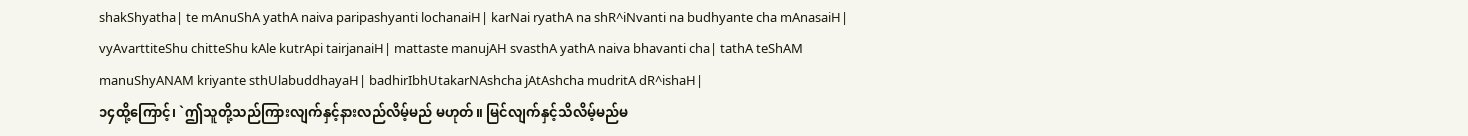shakShyatha| te mAnuShA yathA naiva paripashyanti lochanaiH| karNai ryathA na shR^iNvanti na budhyante cha mAnasaiH| vyAvarttiteShu chitteShu kAle kutrApi tairjanaiH| mattaste manujAH svasthA yathA naiva bhavanti cha| tathA teShAM manuShyANAM kriyante sthUlabuddhayaH| badhirIbhUtakarNAshcha jAtAshcha mudritA dR^ishaH|
၁၄ထို့ကြောင့်၊ `ဤသူတို့သည်ကြားလျက်နှင့်နားလည်လိမ့်မည် မဟုတ်။ မြင်လျက်နှင့်သိလိမ့်မည်မ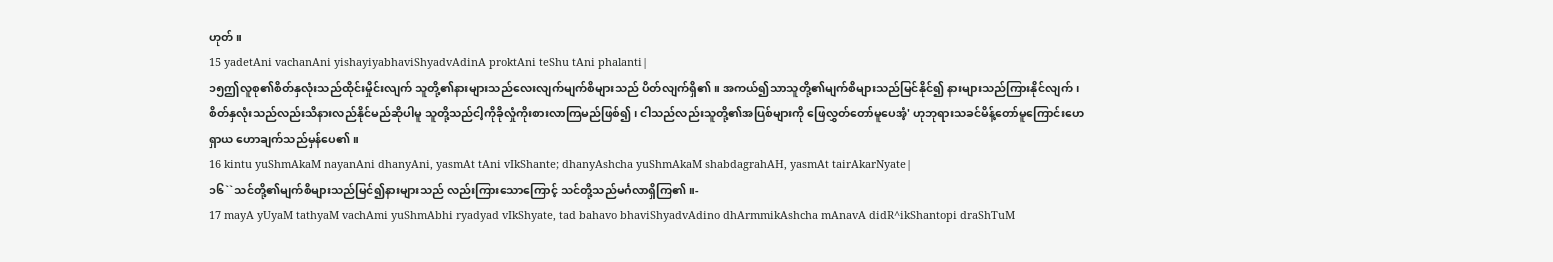ဟုတ်။
15 yadetAni vachanAni yishayiyabhaviShyadvAdinA proktAni teShu tAni phalanti|
၁၅ဤလူစု၏စိတ်နှလုံးသည်ထိုင်းမှိုင်းလျက် သူတို့၏နားများသည်လေးလျက်မျက်စိများသည် ပိတ်လျက်ရှိ၏။ အကယ်၍သာသူတို့၏မျက်စိများသည်မြင်နိုင်၍ နားများသည်ကြားနိုင်လျက်၊ စိတ်နှလုံးသည်လည်းသိနားလည်နိုင်မည်ဆိုပါမူ သူတို့သည်ငါ့ကိုခိုလှုံကိုးစားလာကြမည်ဖြစ်၍၊ ငါသည်လည်းသူတို့၏အပြစ်များကို ဖြေလွှတ်တော်မူပေအံ့' ဟုဘုရားသခင်မိန့်တော်မူကြောင်းဟေရှာယ ဟောချက်သည်မှန်ပေ၏။
16 kintu yuShmAkaM nayanAni dhanyAni, yasmAt tAni vIkShante; dhanyAshcha yuShmAkaM shabdagrahAH, yasmAt tairAkarNyate|
၁၆``သင်တို့၏မျက်စိများသည်မြင်၍နားများသည် လည်းကြားသောကြောင့် သင်တို့သည်မင်္ဂလာရှိကြ၏။-
17 mayA yUyaM tathyaM vachAmi yuShmAbhi ryadyad vIkShyate, tad bahavo bhaviShyadvAdino dhArmmikAshcha mAnavA didR^ikShantopi draShTuM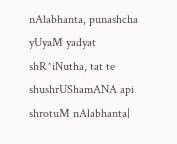nAlabhanta, punashcha yUyaM yadyat shR^iNutha, tat te shushrUShamANA api shrotuM nAlabhanta|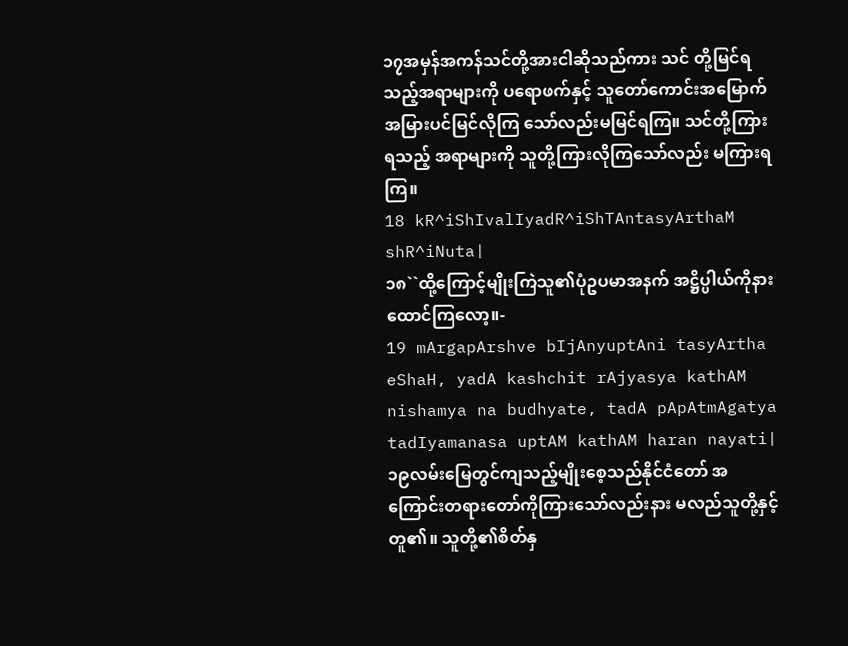၁၇အမှန်အကန်သင်တို့အားငါဆိုသည်ကား သင် တို့မြင်ရသည့်အရာများကို ပရောဖက်နှင့် သူတော်ကောင်းအမြောက်အမြားပင်မြင်လိုကြ သော်လည်းမမြင်ရကြ။ သင်တို့ကြားရသည့် အရာများကို သူတို့ကြားလိုကြသော်လည်း မကြားရကြ။
18 kR^iShIvalIyadR^iShTAntasyArthaM shR^iNuta|
၁၈``ထို့ကြောင့်မျိုးကြဲသူ၏ပုံဥပမာအနက် အဋ္ဌိပ္ပါယ်ကိုနားထောင်ကြလော့။-
19 mArgapArshve bIjAnyuptAni tasyArtha eShaH, yadA kashchit rAjyasya kathAM nishamya na budhyate, tadA pApAtmAgatya tadIyamanasa uptAM kathAM haran nayati|
၁၉လမ်းမြေတွင်ကျသည့်မျိုးစေ့သည်နိုင်ငံတော် အကြောင်းတရားတော်ကိုကြားသော်လည်းနား မလည်သူတို့နှင့်တူ၏။ သူတို့၏စိတ်နှ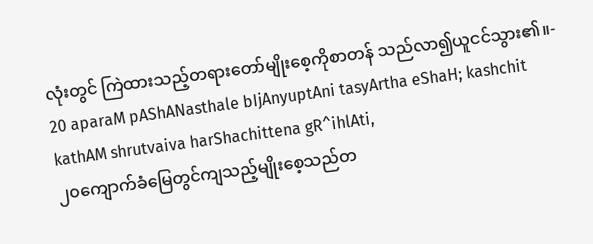လုံးတွင် ကြဲထားသည့်တရားတော်မျိုးစေ့ကိုစာတန် သည်လာ၍ယူငင်သွား၏။-
20 aparaM pAShANasthale bIjAnyuptAni tasyArtha eShaH; kashchit kathAM shrutvaiva harShachittena gR^ihlAti,
၂၀ကျောက်ခံမြေတွင်ကျသည့်မျိုးစေ့သည်တ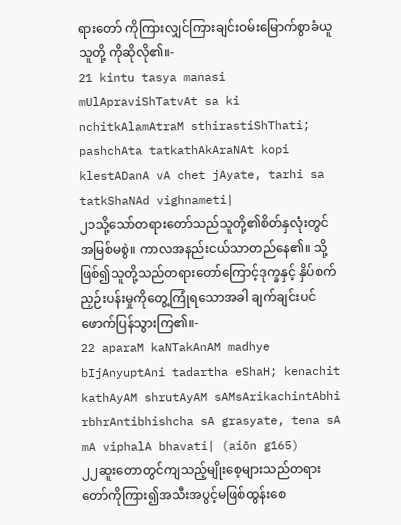ရားတော် ကိုကြားလျှင်ကြားချင်းဝမ်းမြောက်စွာခံယူသူတို့ ကိုဆိုလို၏။-
21 kintu tasya manasi mUlApraviShTatvAt sa ki nchitkAlamAtraM sthirastiShThati; pashchAta tatkathAkAraNAt kopi klestADanA vA chet jAyate, tarhi sa tatkShaNAd vighnameti|
၂၁သို့သော်တရားတော်သည်သူတို့၏စိတ်နှလုံးတွင် အမြစ်မစွဲ။ ကာလအနည်းငယ်သာတည်နေ၏။ သို့ဖြစ်၍သူတို့သည်တရားတော်ကြောင့်ဒုက္ခနှင့် နှိပ်စက်ညှဉ်းပန်းမှုကိုတွေ့ကြုံရသောအခါ ချက်ချင်းပင်ဖောက်ပြန်သွားကြ၏။-
22 aparaM kaNTakAnAM madhye bIjAnyuptAni tadartha eShaH; kenachit kathAyAM shrutAyAM sAMsArikachintAbhi rbhrAntibhishcha sA grasyate, tena sA mA viphalA bhavati| (aiōn g165)
၂၂ဆူးတောတွင်ကျသည့်မျိုးစေ့များသည်တရား တော်ကိုကြား၍အသီးအပွင့်မဖြစ်ထွန်းစေ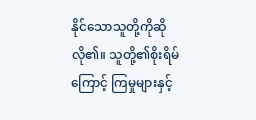နိုင်သောသူတို့ကိုဆိုလို၏။ သူတို့၏စိုးရိမ်ကြောင့် ကြမှုများနှင့်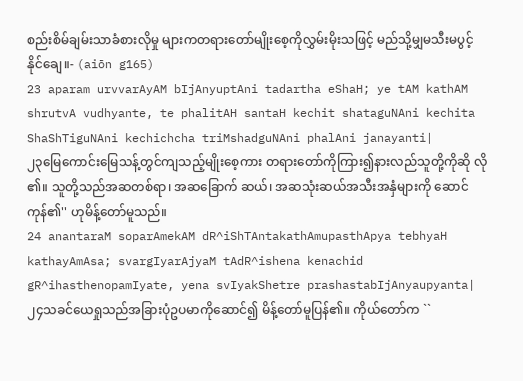စည်းစိမ်ချမ်းသာခံစားလိုမှု များကတရားတော်မျိုးစေ့ကိုလွှမ်းမိုးသဖြင့် မည်သို့မျှမသီးမပွင့်နိုင်ချေ။- (aiōn g165)
23 aparam urvvarAyAM bIjAnyuptAni tadartha eShaH; ye tAM kathAM shrutvA vudhyante, te phalitAH santaH kechit shataguNAni kechita ShaShTiguNAni kechichcha triMshadguNAni phalAni janayanti|
၂၃မြေကောင်းမြေသန့်တွင်ကျသည့်မျိုးစေ့ကား တရားတော်ကိုကြား၍နားလည်သူတို့ကိုဆို လို၏။ သူတို့သည်အဆတစ်ရာ၊ အဆခြောက် ဆယ်၊ အဆသုံးဆယ်အသီးအနှံများကို ဆောင်ကုန်၏'' ဟုမိန့်တော်မူသည်။
24 anantaraM soparAmekAM dR^iShTAntakathAmupasthApya tebhyaH kathayAmAsa; svargIyarAjyaM tAdR^ishena kenachid gR^ihasthenopamIyate, yena svIyakShetre prashastabIjAnyaupyanta|
၂၄သခင်ယေရှုသည်အခြားပုံဥပမာကိုဆောင်၍ မိန့်တော်မူပြန်၏။ ကိုယ်တော်က ``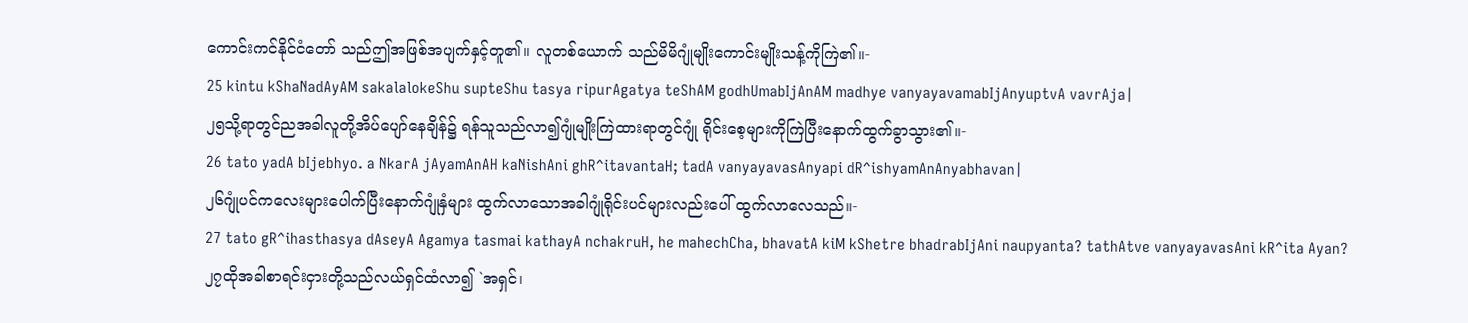ကောင်းကင်နိုင်ငံတော် သည်ဤအဖြစ်အပျက်နှင့်တူ၏။ လူတစ်ယောက် သည်မိမိဂျုံမျိုးကောင်းမျိုးသန့်ကိုကြဲ၏။-
25 kintu kShaNadAyAM sakalalokeShu supteShu tasya ripurAgatya teShAM godhUmabIjAnAM madhye vanyayavamabIjAnyuptvA vavrAja|
၂၅သို့ရာတွင်ညအခါလူတို့အိပ်ပျော်နေချိန်၌ ရန်သူသည်လာ၍ဂျုံမျိုးကြဲထားရာတွင်ဂျုံ ရိုင်းစေ့များကိုကြဲပြီးနောက်ထွက်ခွာသွား၏။-
26 tato yadA bIjebhyo. a NkarA jAyamAnAH kaNishAni ghR^itavantaH; tadA vanyayavasAnyapi dR^ishyamAnAnyabhavan|
၂၆ဂျုံပင်ကလေးများပေါက်ပြီးနောက်ဂျုံနှံများ ထွက်လာသောအခါဂျုံရိုင်းပင်များလည်းပေါ် ထွက်လာလေသည်။-
27 tato gR^ihasthasya dAseyA Agamya tasmai kathayA nchakruH, he mahechCha, bhavatA kiM kShetre bhadrabIjAni naupyanta? tathAtve vanyayavasAni kR^ita Ayan?
၂၇ထိုအခါစာရင်းငှားတို့သည်လယ်ရှင်ထံလာ၍ `အရှင်၊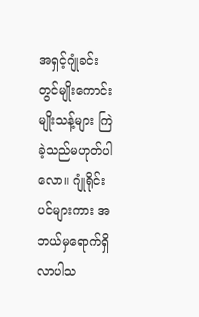အရှင့်ဂျုံခင်းတွင်မျိုးကောင်းမျိုးသန့်များ ကြဲခဲ့သည်မဟုတ်ပါလော။ ဂျုံရိုင်းပင်များကား အဘယ်မှရောက်ရှိလာပါသ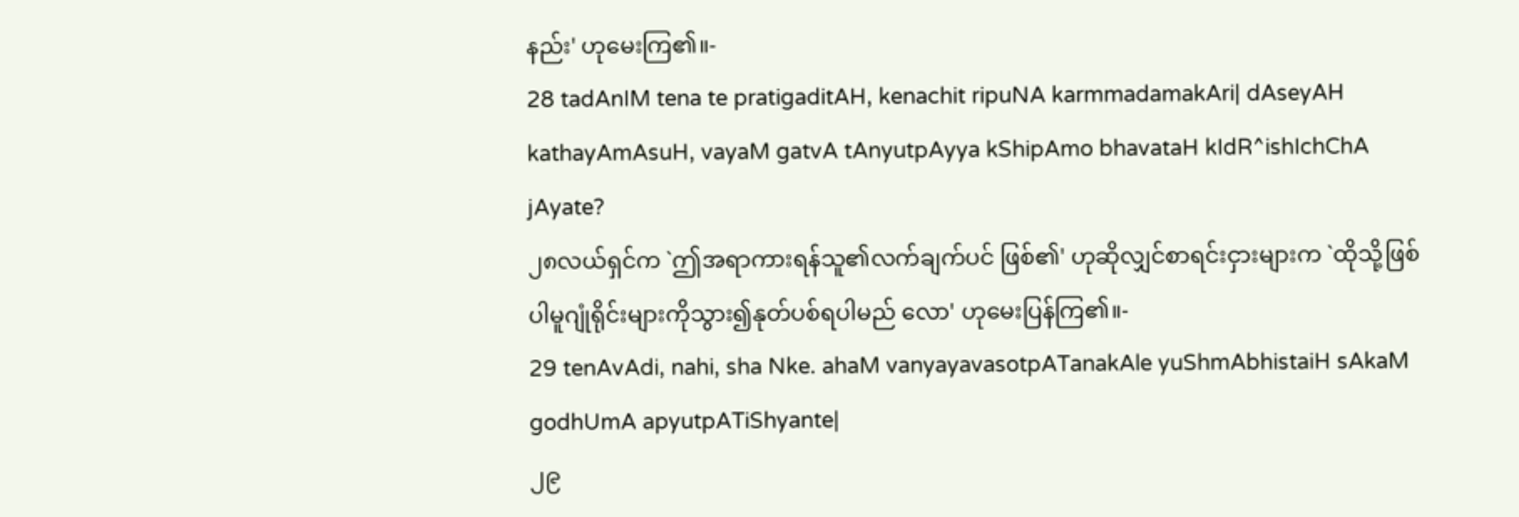နည်း' ဟုမေးကြ၏။-
28 tadAnIM tena te pratigaditAH, kenachit ripuNA karmmadamakAri| dAseyAH kathayAmAsuH, vayaM gatvA tAnyutpAyya kShipAmo bhavataH kIdR^ishIchChA jAyate?
၂၈လယ်ရှင်က `ဤအရာကားရန်သူ၏လက်ချက်ပင် ဖြစ်၏' ဟုဆိုလျှင်စာရင်းငှားများက `ထိုသို့ဖြစ် ပါမူဂျုံရိုင်းများကိုသွား၍နုတ်ပစ်ရပါမည် လော' ဟုမေးပြန်ကြ၏။-
29 tenAvAdi, nahi, sha Nke. ahaM vanyayavasotpATanakAle yuShmAbhistaiH sAkaM godhUmA apyutpATiShyante|
၂၉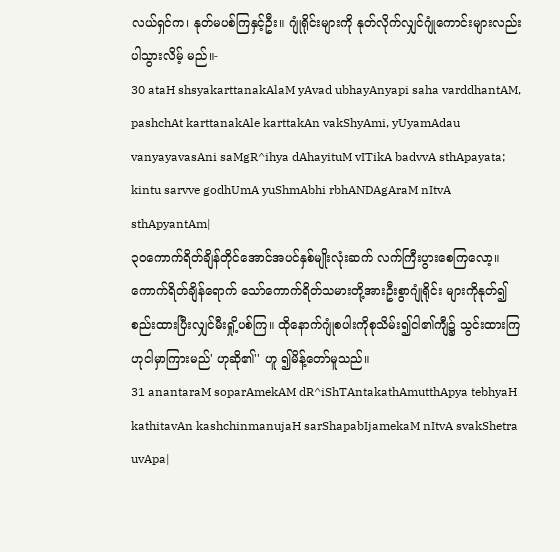လယ်ရှင်က၊ နုတ်မပစ်ကြနှင့်ဦး။ ဂျုံရိုင်းများကို နုတ်လိုက်လျှင်ဂျုံကောင်းများလည်းပါသွားလိမ့် မည်။-
30 ataH shsyakarttanakAlaM yAvad ubhayAnyapi saha varddhantAM, pashchAt karttanakAle karttakAn vakShyAmi, yUyamAdau vanyayavasAni saMgR^ihya dAhayituM vITikA badvvA sthApayata; kintu sarvve godhUmA yuShmAbhi rbhANDAgAraM nItvA sthApyantAm|
၃၀ကောက်ရိတ်ချိန်တိုင်အောင်အပင်နှစ်မျိုးလုံးဆက် လက်ကြီးပွားစေကြလော့။ ကောက်ရိတ်ချိန်ရောက် သော်ကောက်ရိတ်သမားတို့အားဦးစွာဂျုံရိုင်း များကိုနုတ်၍စည်းထားပြီးလျှင်မီးရှို့ပစ်ကြ။ ထိုနောက်ဂျုံစပါးကိုစုသိမ်း၍ငါ၏ကျီ၌ သွင်းထားကြဟုငါမှာကြားမည်' ဟုဆို၏'' ဟူ ၍မိန့်တော်မူသည်။
31 anantaraM soparAmekAM dR^iShTAntakathAmutthApya tebhyaH kathitavAn kashchinmanujaH sarShapabIjamekaM nItvA svakShetra uvApa|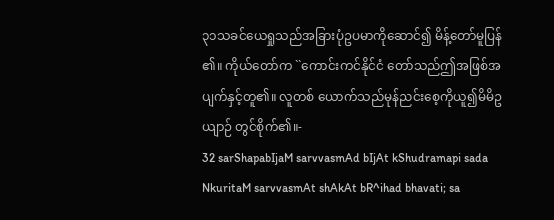၃၁သခင်ယေရှုသည်အခြားပုံဥပမာကိုဆောင်၍ မိန့်တော်မူပြန်၏။ ကိုယ်တော်က ``ကောင်းကင်နိုင်ငံ တော်သည်ဤအဖြစ်အပျက်နှင့်တူ၏။ လူတစ် ယောက်သည်မုန်ညင်းစေ့ကိုယူ၍မိမိဥယျာဉ် တွင်စိုက်၏။-
32 sarShapabIjaM sarvvasmAd bIjAt kShudramapi sada NkuritaM sarvvasmAt shAkAt bR^ihad bhavati; sa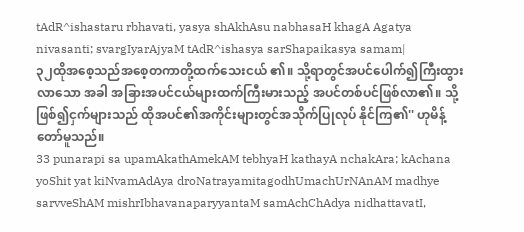tAdR^ishastaru rbhavati, yasya shAkhAsu nabhasaH khagA Agatya nivasanti; svargIyarAjyaM tAdR^ishasya sarShapaikasya samam|
၃၂ထိုအစေ့သည်အစေ့တကာတို့ထက်သေးငယ် ၏။ သို့ရာတွင်အပင်ပေါက်၍ကြီးထွားလာသော အခါ အခြားအပင်ငယ်များထက်ကြီးမားသည့် အပင်တစ်ပင်ဖြစ်လာ၏။ သို့ဖြစ်၍ငှက်များသည် ထိုအပင်၏အကိုင်းများတွင်အသိုက်ပြုလုပ် နိုင်ကြ၏'' ဟုမိန့်တော်မူသည်။
33 punarapi sa upamAkathAmekAM tebhyaH kathayA nchakAra; kAchana yoShit yat kiNvamAdAya droNatrayamitagodhUmachUrNAnAM madhye sarvveShAM mishrIbhavanaparyyantaM samAchChAdya nidhattavatI,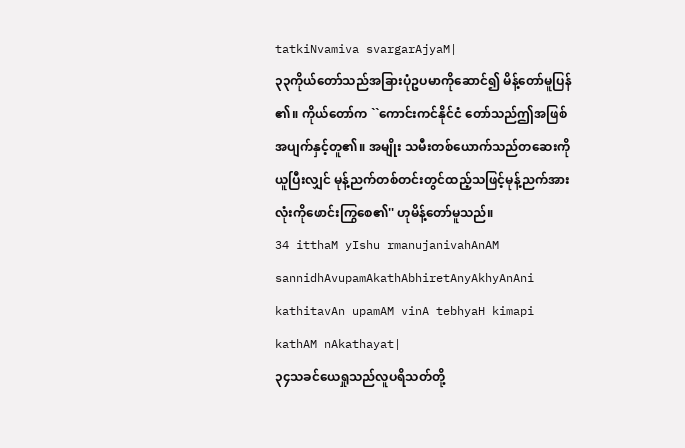tatkiNvamiva svargarAjyaM|
၃၃ကိုယ်တော်သည်အခြားပုံဥပမာကိုဆောင်၍ မိန့်တော်မူပြန်၏။ ကိုယ်တော်က ``ကောင်းကင်နိုင်ငံ တော်သည်ဤအဖြစ်အပျက်နှင့်တူ၏။ အမျိုး သမီးတစ်ယောက်သည်တဆေးကိုယူပြီးလျှင် မုန့်ညက်တစ်တင်းတွင်ထည့်သဖြင့်မုန့်ညက်အား လုံးကိုဖောင်းကြွစေ၏'' ဟုမိန့်တော်မူသည်။
34 itthaM yIshu rmanujanivahAnAM sannidhAvupamAkathAbhiretAnyAkhyAnAni kathitavAn upamAM vinA tebhyaH kimapi kathAM nAkathayat|
၃၄သခင်ယေရှုသည်လူပရိသတ်တို့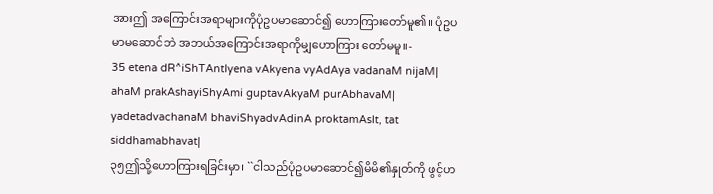အားဤ အကြောင်းအရာများကိုပုံဥပမာဆောင်၍ ဟောကြားတော်မူ၏။ ပုံဥပမာမဆောင်ဘဲ အဘယ်အကြောင်းအရာကိုမျှဟောကြား တော်မမူ။-
35 etena dR^iShTAntIyena vAkyena vyAdAya vadanaM nijaM| ahaM prakAshayiShyAmi guptavAkyaM purAbhavaM| yadetadvachanaM bhaviShyadvAdinA proktamAsIt, tat siddhamabhavat|
၃၅ဤသို့ဟောကြားရခြင်းမှာ၊ ``ငါသည်ပုံဥပမာဆောင်၍မိမိ၏နှုတ်ကို ဖွင့်ဟ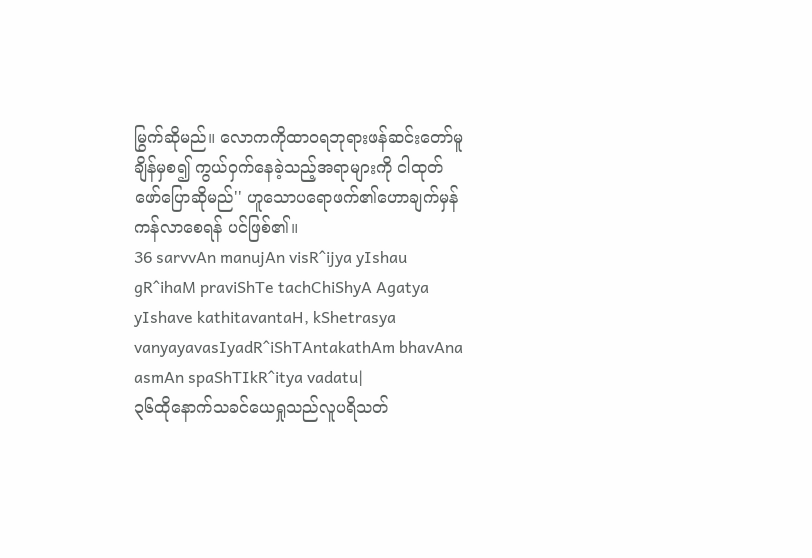မြွက်ဆိုမည်။ လောကကိုထာဝရဘုရားဖန်ဆင်းတော်မူချိန်မှစ၍ ကွယ်ဝှက်နေခဲ့သည့်အရာများကို ငါထုတ်ဖော်ပြောဆိုမည်'' ဟူသောပရောဖက်၏ဟောချက်မှန်ကန်လာစေရန် ပင်ဖြစ်၏။
36 sarvvAn manujAn visR^ijya yIshau gR^ihaM praviShTe tachChiShyA Agatya yIshave kathitavantaH, kShetrasya vanyayavasIyadR^iShTAntakathAm bhavAna asmAn spaShTIkR^itya vadatu|
၃၆ထိုနောက်သခင်ယေရှုသည်လူပရိသတ်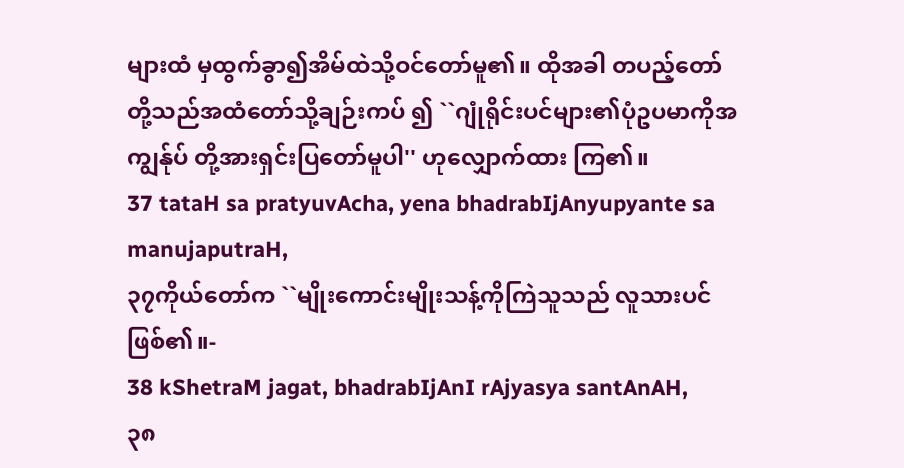များထံ မှထွက်ခွာ၍အိမ်ထဲသို့ဝင်တော်မူ၏။ ထိုအခါ တပည့်တော်တို့သည်အထံတော်သို့ချဉ်းကပ် ၍ ``ဂျုံရိုင်းပင်များ၏ပုံဥပမာကိုအကျွန်ုပ် တို့အားရှင်းပြတော်မူပါ'' ဟုလျှောက်ထား ကြ၏။
37 tataH sa pratyuvAcha, yena bhadrabIjAnyupyante sa manujaputraH,
၃၇ကိုယ်တော်က ``မျိုးကောင်းမျိုးသန့်ကိုကြဲသူသည် လူသားပင်ဖြစ်၏။-
38 kShetraM jagat, bhadrabIjAnI rAjyasya santAnAH,
၃၈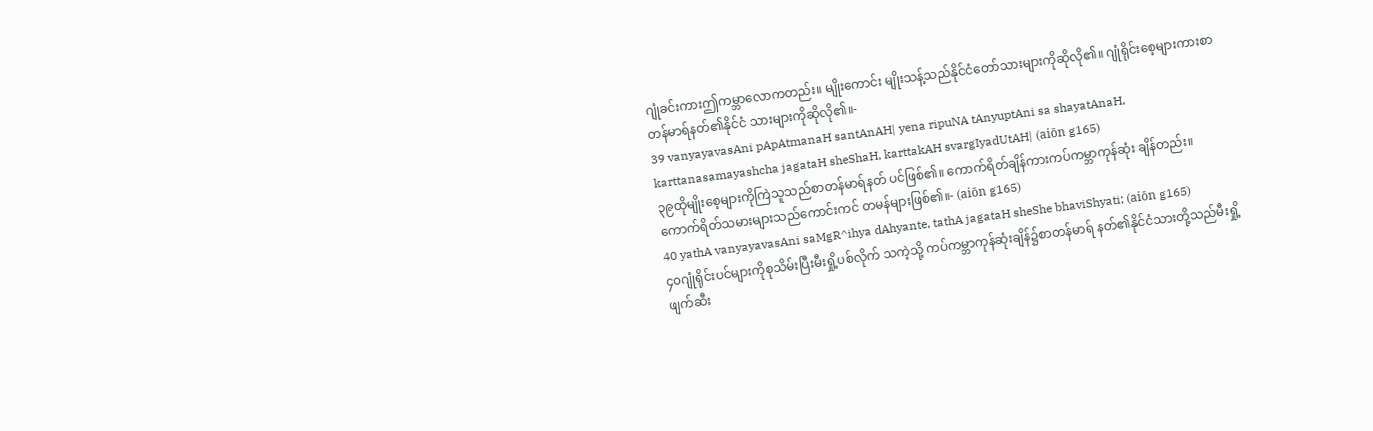ဂျုံခင်းကားဤကမ္ဘာလောကတည်း။ မျိုးကောင်း မျိုးသန့်သည်နိုင်ငံတော်သားများကိုဆိုလို၏။ ဂျုံရိုင်းစေ့များကားစာတန်မာရ်နတ်၏နိုင်ငံ သားများကိုဆိုလို၏။-
39 vanyayavasAni pApAtmanaH santAnAH| yena ripuNA tAnyuptAni sa shayatAnaH, karttanasamayashcha jagataH sheShaH, karttakAH svargIyadUtAH| (aiōn g165)
၃၉ထိုမျိုးစေ့များကိုကြဲသူသည်စာတန်မာရ်နတ် ပင်ဖြစ်၏။ ကောက်ရိတ်ချိန်ကားကပ်ကမ္ဘာကုန်ဆုံး ချိန်တည်း။ ကောက်ရိတ်သမားများသည်ကောင်းကင် တမန်များဖြစ်၏။- (aiōn g165)
40 yathA vanyayavasAni saMgR^ihya dAhyante, tathA jagataH sheShe bhaviShyati; (aiōn g165)
၄၀ဂျုံရိုင်းပင်များကိုစုသိမ်းပြီးမီးရှို့ပစ်လိုက် သကဲ့သို့ ကပ်ကမ္ဘာကုန်ဆုံးချိန်၌စာတန်မာရ် နတ်၏နိုင်ငံသားတို့သည်မီးရှို့ဖျက်ဆီး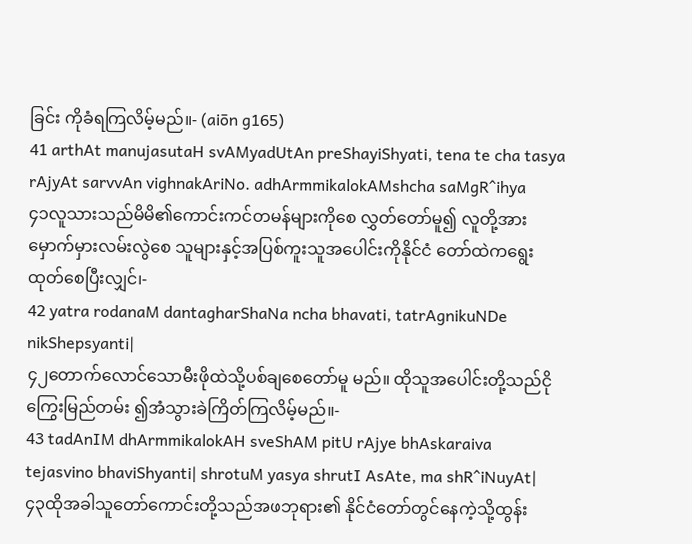ခြင်း ကိုခံရကြလိမ့်မည်။- (aiōn g165)
41 arthAt manujasutaH svAMyadUtAn preShayiShyati, tena te cha tasya rAjyAt sarvvAn vighnakAriNo. adhArmmikalokAMshcha saMgR^ihya
၄၁လူသားသည်မိမိ၏ကောင်းကင်တမန်များကိုစေ လွှတ်တော်မူ၍ လူတို့အားမှောက်မှားလမ်းလွဲစေ သူများနှင့်အပြစ်ကူးသူအပေါင်းကိုနိုင်ငံ တော်ထဲကရွေးထုတ်စေပြီးလျှင်၊-
42 yatra rodanaM dantagharShaNa ncha bhavati, tatrAgnikuNDe nikShepsyanti|
၄၂တောက်လောင်သောမီးဖိုထဲသို့ပစ်ချစေတော်မူ မည်။ ထိုသူအပေါင်းတို့သည်ငိုကြွေးမြည်တမ်း ၍အံသွားခဲကြိတ်ကြလိမ့်မည်။-
43 tadAnIM dhArmmikalokAH sveShAM pitU rAjye bhAskaraiva tejasvino bhaviShyanti| shrotuM yasya shrutI AsAte, ma shR^iNuyAt|
၄၃ထိုအခါသူတော်ကောင်းတို့သည်အဖဘုရား၏ နိုင်ငံတော်တွင်နေကဲ့သို့ထွန်း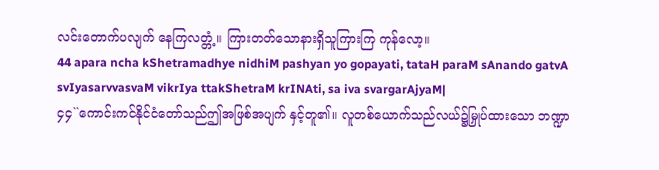လင်းတောက်ပလျက် နေကြလတ္တံ့။ ကြားတတ်သောနားရှိသူကြားကြ ကုန်လော့။
44 apara ncha kShetramadhye nidhiM pashyan yo gopayati, tataH paraM sAnando gatvA svIyasarvvasvaM vikrIya ttakShetraM krINAti, sa iva svargarAjyaM|
၄၄``ကောင်းကင်နိုင်ငံတော်သည်ဤအဖြစ်အပျက် နှင့်တူ၏။ လူတစ်ယောက်သည်လယ်၌မြှုပ်ထားသော ဘဏ္ဍာ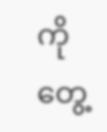ကိုတွေ့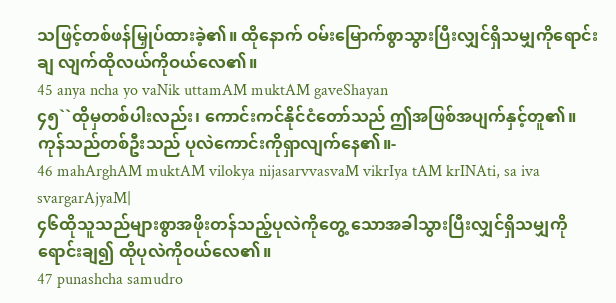သဖြင့်တစ်ဖန်မြှုပ်ထားခဲ့၏။ ထိုနောက် ဝမ်းမြောက်စွာသွားပြီးလျှင်ရှိသမျှကိုရောင်းချ လျက်ထိုလယ်ကိုဝယ်လေ၏။
45 anya ncha yo vaNik uttamAM muktAM gaveShayan
၄၅``ထိုမှတစ်ပါးလည်း၊ ကောင်းကင်နိုင်ငံတော်သည် ဤအဖြစ်အပျက်နှင့်တူ၏။ ကုန်သည်တစ်ဦးသည် ပုလဲကောင်းကိုရှာလျက်နေ၏။-
46 mahArghAM muktAM vilokya nijasarvvasvaM vikrIya tAM krINAti, sa iva svargarAjyaM|
၄၆ထိုသူသည်များစွာအဖိုးတန်သည့်ပုလဲကိုတွေ့ သောအခါသွားပြီးလျှင်ရှိသမျှကိုရောင်းချ၍ ထိုပုလဲကိုဝယ်လေ၏။
47 punashcha samudro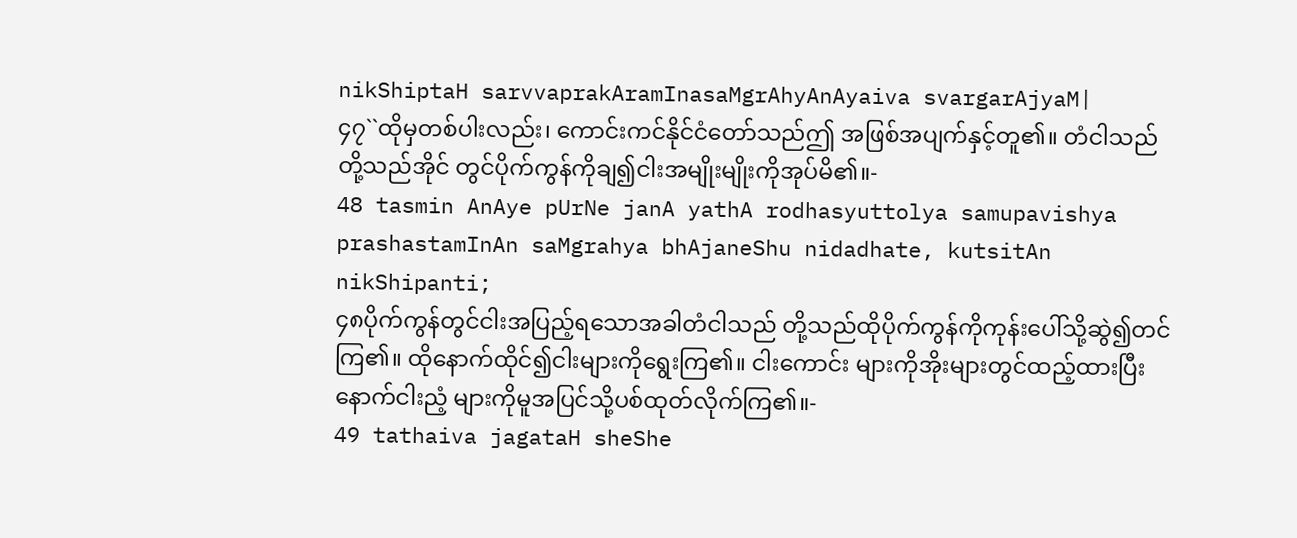nikShiptaH sarvvaprakAramInasaMgrAhyAnAyaiva svargarAjyaM|
၄၇``ထိုမှတစ်ပါးလည်း၊ ကောင်းကင်နိုင်ငံတော်သည်ဤ အဖြစ်အပျက်နှင့်တူ၏။ တံငါသည်တို့သည်အိုင် တွင်ပိုက်ကွန်ကိုချ၍ငါးအမျိုးမျိုးကိုအုပ်မိ၏။-
48 tasmin AnAye pUrNe janA yathA rodhasyuttolya samupavishya prashastamInAn saMgrahya bhAjaneShu nidadhate, kutsitAn nikShipanti;
၄၈ပိုက်ကွန်တွင်ငါးအပြည့်ရသောအခါတံငါသည် တို့သည်ထိုပိုက်ကွန်ကိုကုန်းပေါ်သို့ဆွဲ၍တင်ကြ၏။ ထိုနောက်ထိုင်၍ငါးများကိုရွေးကြ၏။ ငါးကောင်း များကိုအိုးများတွင်ထည့်ထားပြီးနောက်ငါးညံ့ များကိုမူအပြင်သို့ပစ်ထုတ်လိုက်ကြ၏။-
49 tathaiva jagataH sheShe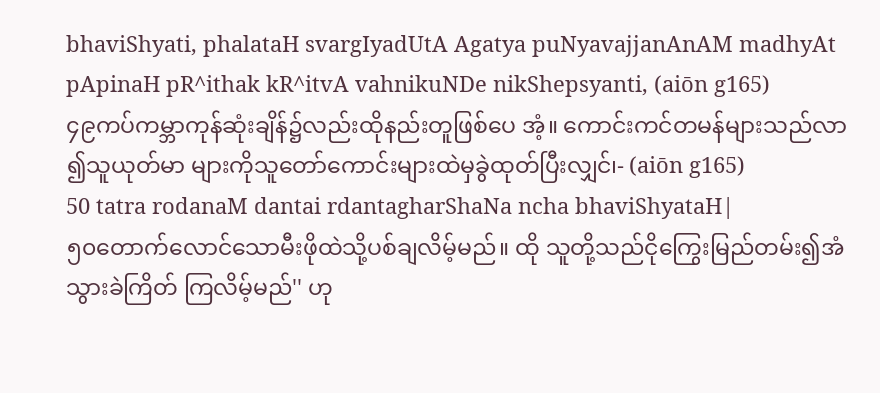bhaviShyati, phalataH svargIyadUtA Agatya puNyavajjanAnAM madhyAt pApinaH pR^ithak kR^itvA vahnikuNDe nikShepsyanti, (aiōn g165)
၄၉ကပ်ကမ္ဘာကုန်ဆုံးချိန်၌လည်းထိုနည်းတူဖြစ်ပေ အံ့။ ကောင်းကင်တမန်များသည်လာ၍သူယုတ်မာ များကိုသူတော်ကောင်းများထဲမှခွဲထုတ်ပြီးလျှင်၊- (aiōn g165)
50 tatra rodanaM dantai rdantagharShaNa ncha bhaviShyataH|
၅၀တောက်လောင်သောမီးဖိုထဲသို့ပစ်ချလိမ့်မည်။ ထို သူတို့သည်ငိုကြွေးမြည်တမ်း၍အံသွားခဲကြိတ် ကြလိမ့်မည်'' ဟု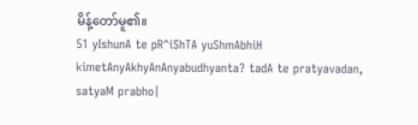မိန့်တော်မူ၏။
51 yIshunA te pR^iShTA yuShmAbhiH kimetAnyAkhyAnAnyabudhyanta? tadA te pratyavadan, satyaM prabho|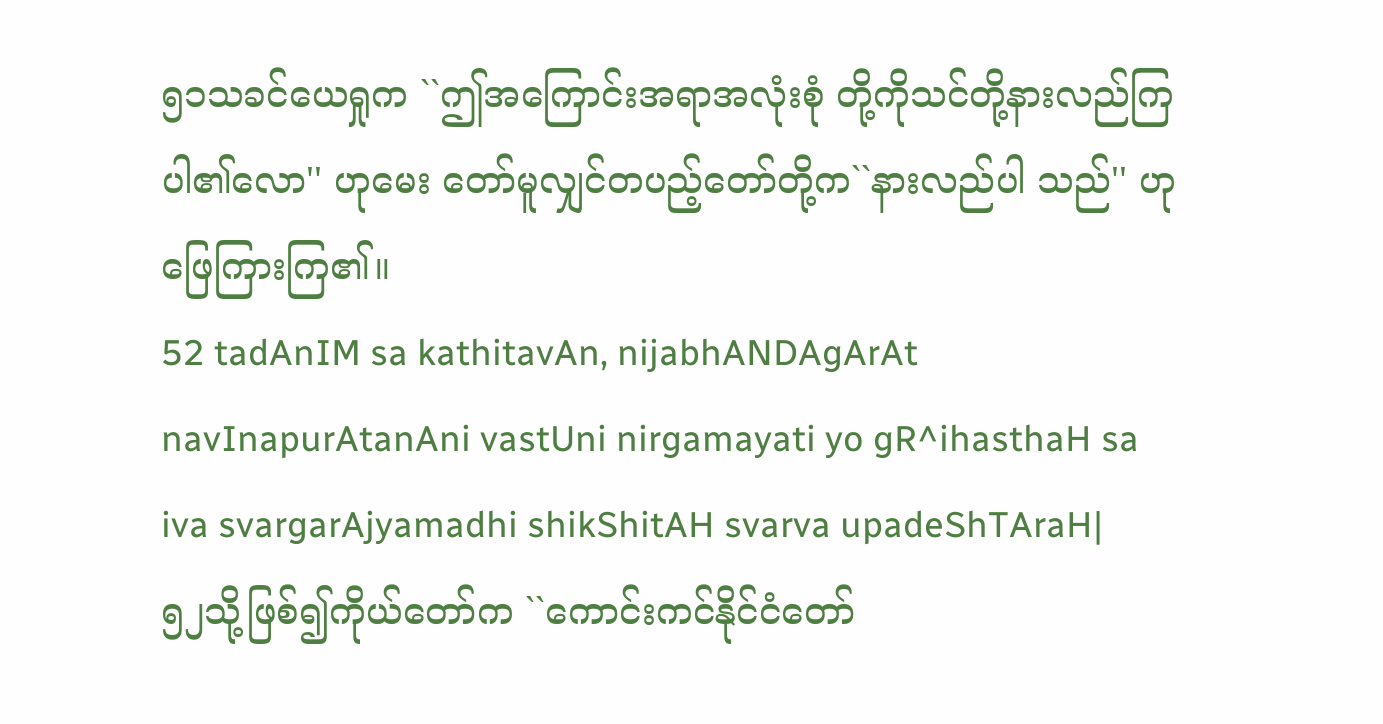၅၁သခင်ယေရှုက ``ဤအကြောင်းအရာအလုံးစုံ တို့ကိုသင်တို့နားလည်ကြပါ၏လော'' ဟုမေး တော်မူလျှင်တပည့်တော်တို့က``နားလည်ပါ သည်'' ဟုဖြေကြားကြ၏။
52 tadAnIM sa kathitavAn, nijabhANDAgArAt navInapurAtanAni vastUni nirgamayati yo gR^ihasthaH sa iva svargarAjyamadhi shikShitAH svarva upadeShTAraH|
၅၂သို့ဖြစ်၍ကိုယ်တော်က ``ကောင်းကင်နိုင်ငံတော်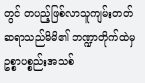တွင် တပည့်ဖြစ်လာသူကျမ်းတတ်ဆရာသည်မိမိ၏ ဘဏ္ဍာတိုက်ထဲမှဥစ္စာပစ္စည်းအသစ်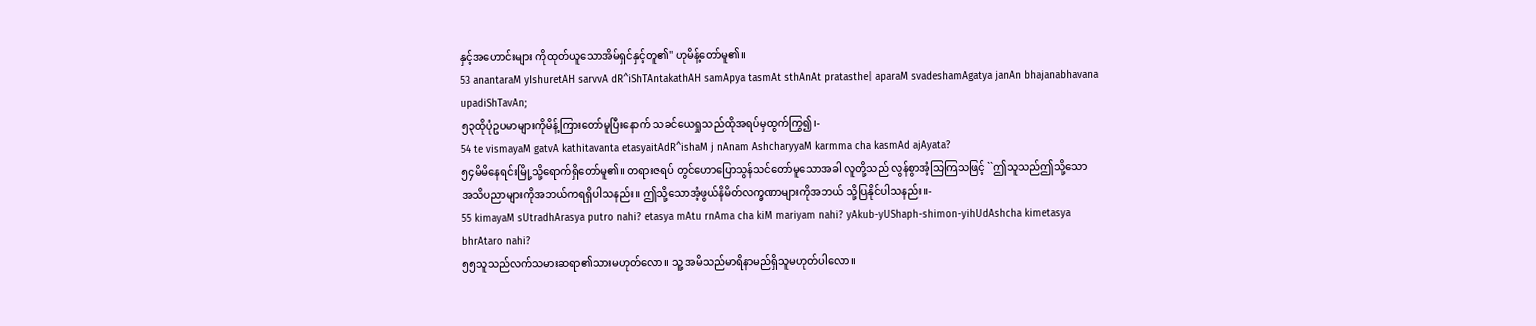နှင့်အဟောင်းများ ကိုထုတ်ယူသောအိမ်ရှင်နှင့်တူ၏'' ဟုမိန့်တော်မူ၏။
53 anantaraM yIshuretAH sarvvA dR^iShTAntakathAH samApya tasmAt sthAnAt pratasthe| aparaM svadeshamAgatya janAn bhajanabhavana upadiShTavAn;
၅၃ထိုပုံဥပမာများကိုမိန့်ကြားတော်မူပြီးနောက် သခင်ယေရှုသည်ထိုအရပ်မှထွက်ကြွ၍၊-
54 te vismayaM gatvA kathitavanta etasyaitAdR^ishaM j nAnam AshcharyyaM karmma cha kasmAd ajAyata?
၅၄မိမိနေရင်းမြို့သို့ရောက်ရှိတော်မူ၏။ တရားဇရပ် တွင်ဟောပြောသွန်သင်တော်မူသောအခါ လူတို့သည် လွန်စွာအံ့သြကြသဖြင့် ``ဤသူသည်ဤသို့သော အသိပညာများကိုအဘယ်ကရရှိပါသနည်း။ ဤသို့သောအံ့ဖွယ်နိမိတ်လက္ခဏာများကိုအဘယ် သို့ပြနိုင်ပါသနည်း။-
55 kimayaM sUtradhArasya putro nahi? etasya mAtu rnAma cha kiM mariyam nahi? yAkub-yUShaph-shimon-yihUdAshcha kimetasya bhrAtaro nahi?
၅၅သူသည်လက်သမားဆရာ၏သားမဟုတ်လော။ သူ့ အမိသည်မာရိနာမည်ရှိသူမဟုတ်ပါလော။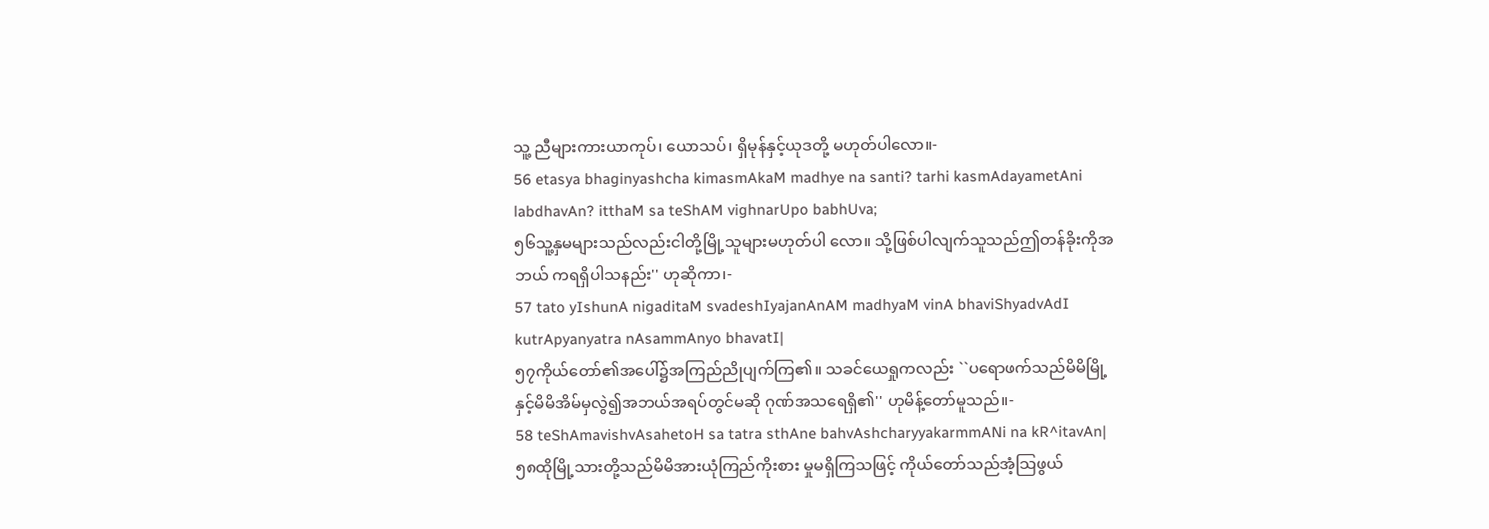သူ့ ညီများကားယာကုပ်၊ ယောသပ်၊ ရှိမုန်နှင့်ယုဒတို့ မဟုတ်ပါလော။-
56 etasya bhaginyashcha kimasmAkaM madhye na santi? tarhi kasmAdayametAni labdhavAn? itthaM sa teShAM vighnarUpo babhUva;
၅၆သူ့နှမများသည်လည်းငါတို့မြို့သူများမဟုတ်ပါ လော။ သို့ဖြစ်ပါလျက်သူသည်ဤတန်ခိုးကိုအဘယ် ကရရှိပါသနည်း'' ဟုဆိုကာ၊-
57 tato yIshunA nigaditaM svadeshIyajanAnAM madhyaM vinA bhaviShyadvAdI kutrApyanyatra nAsammAnyo bhavatI|
၅၇ကိုယ်တော်၏အပေါ်၌အကြည်ညိုပျက်ကြ၏။ သခင်ယေရှုကလည်း ``ပရောဖက်သည်မိမိမြို့ နှင့်မိမိအိမ်မှလွဲ၍အဘယ်အရပ်တွင်မဆို ဂုဏ်အသရေရှိ၏'' ဟုမိန့်တော်မူသည်။-
58 teShAmavishvAsahetoH sa tatra sthAne bahvAshcharyyakarmmANi na kR^itavAn|
၅၈ထိုမြို့သားတို့သည်မိမိအားယုံကြည်ကိုးစား မှုမရှိကြသဖြင့် ကိုယ်တော်သည်အံ့သြဖွယ်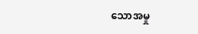သောအမှု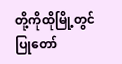တို့ကိုထိုမြို့တွင်ပြုတော်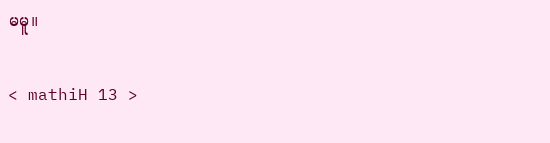မမူ။

< mathiH 13 >